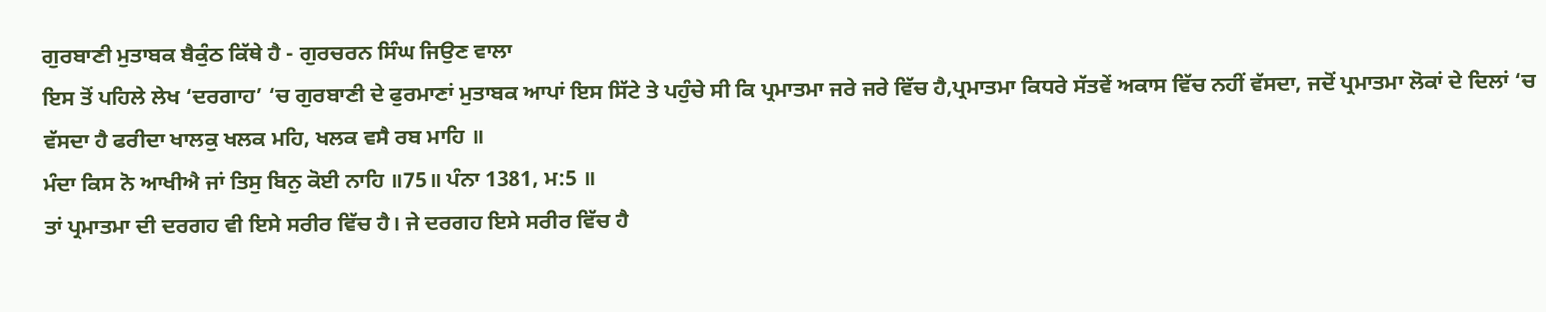ਗੁਰਬਾਣੀ ਮੁਤਾਬਕ ਬੈਕੁੰਠ ਕਿੱਥੇ ਹੈ - ਗੁਰਚਰਨ ਸਿੰਘ ਜਿਉਣ ਵਾਲਾ
ਇਸ ਤੋਂ ਪਹਿਲੇ ਲੇਖ ‘ਦਰਗਾਹ’ ‘ਚ ਗੁਰਬਾਣੀ ਦੇ ਫੁਰਮਾਣਾਂ ਮੁਤਾਬਕ ਆਪਾਂ ਇਸ ਸਿੱਟੇ ਤੇ ਪਹੁੰਚੇ ਸੀ ਕਿ ਪ੍ਰਮਾਤਮਾ ਜਰੇ ਜਰੇ ਵਿੱਚ ਹੈ,ਪ੍ਰਮਾਤਮਾ ਕਿਧਰੇ ਸੱਤਵੇਂ ਅਕਾਸ ਵਿੱਚ ਨਹੀਂ ਵੱਸਦਾ, ਜਦੋਂ ਪ੍ਰਮਾਤਮਾ ਲੋਕਾਂ ਦੇ ਦਿਲਾਂ ‘ਚ ਵੱਸਦਾ ਹੈ ਫਰੀਦਾ ਖਾਲਕੁ ਖਲਕ ਮਹਿ, ਖਲਕ ਵਸੈ ਰਬ ਮਾਹਿ ॥
ਮੰਦਾ ਕਿਸ ਨੋ ਆਖੀਐ ਜਾਂ ਤਿਸੁ ਬਿਨੁ ਕੋਈ ਨਾਹਿ ॥75॥ ਪੰਨਾ 1381, ਮ:5 ॥
ਤਾਂ ਪ੍ਰਮਾਤਮਾ ਦੀ ਦਰਗਹ ਵੀ ਇਸੇ ਸਰੀਰ ਵਿੱਚ ਹੈ। ਜੇ ਦਰਗਹ ਇਸੇ ਸਰੀਰ ਵਿੱਚ ਹੈ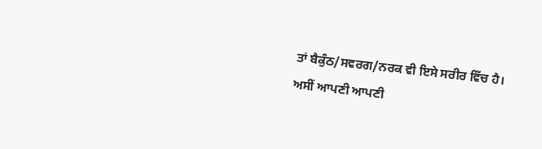ਤਾਂ ਬੈਕੁੰਠ/ਸਵਰਗ/ਨਰਕ ਵੀ ਇਸੇ ਸਰੀਰ ਵਿੱਚ ਹੈ।
ਅਸੀਂ ਆਪਣੀ ਆਪਣੀ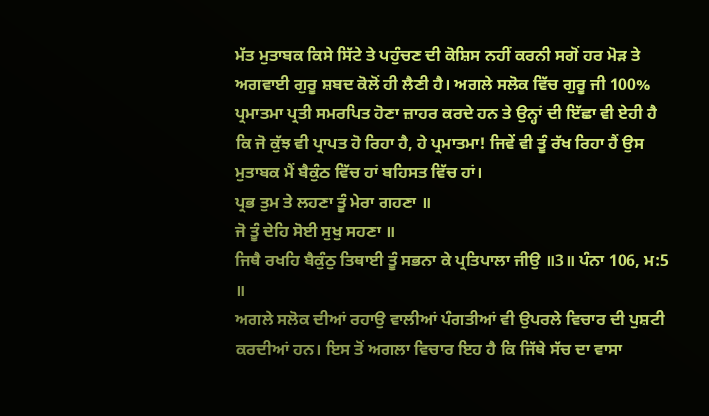ਮੱਤ ਮੁਤਾਬਕ ਕਿਸੇ ਸਿੱਟੇ ਤੇ ਪਹੁੰਚਣ ਦੀ ਕੋਸ਼ਿਸ ਨਹੀਂ ਕਰਨੀ ਸਗੋਂ ਹਰ ਮੋੜ ਤੇ ਅਗਵਾਈ ਗੁਰੂ ਸ਼ਬਦ ਕੋਲੋਂ ਹੀ ਲੈਣੀ ਹੈ। ਅਗਲੇ ਸਲੋਕ ਵਿੱਚ ਗੁਰੂ ਜੀ 100% ਪ੍ਰਮਾਤਮਾ ਪ੍ਰਤੀ ਸਮਰਪਿਤ ਹੋਣਾ ਜ਼ਾਹਰ ਕਰਦੇ ਹਨ ਤੇ ਉਨ੍ਹਾਂ ਦੀ ਇੱਛਾ ਵੀ ਏਹੀ ਹੈ ਕਿ ਜੋ ਕੁੱਝ ਵੀ ਪ੍ਰਾਪਤ ਹੋ ਰਿਹਾ ਹੈ, ਹੇ ਪ੍ਰਮਾਤਮਾ! ਜਿਵੇਂ ਵੀ ਤੂੰ ਰੱਖ ਰਿਹਾ ਹੈਂ ਉਸ ਮੁਤਾਬਕ ਮੈਂ ਬੈਕੁੰਠ ਵਿੱਚ ਹਾਂ ਬਹਿਸਤ ਵਿੱਚ ਹਾਂ।
ਪ੍ਰਭ ਤੁਮ ਤੇ ਲਹਣਾ ਤੂੰ ਮੇਰਾ ਗਹਣਾ ॥
ਜੋ ਤੂੰ ਦੇਹਿ ਸੋਈ ਸੁਖੁ ਸਹਣਾ ॥
ਜਿਥੈ ਰਖਹਿ ਬੈਕੁੰਠੁ ਤਿਥਾਈ ਤੂੰ ਸਭਨਾ ਕੇ ਪ੍ਰਤਿਪਾਲਾ ਜੀਉ ॥3॥ ਪੰਨਾ 106, ਮ:5 ॥
ਅਗਲੇ ਸਲੋਕ ਦੀਆਂ ਰਹਾਉ ਵਾਲੀਆਂ ਪੰਗਤੀਆਂ ਵੀ ਉਪਰਲੇ ਵਿਚਾਰ ਦੀ ਪੁਸ਼ਟੀ ਕਰਦੀਆਂ ਹਨ। ਇਸ ਤੋਂ ਅਗਲਾ ਵਿਚਾਰ ਇਹ ਹੈ ਕਿ ਜਿੱਥੇ ਸੱਚ ਦਾ ਵਾਸਾ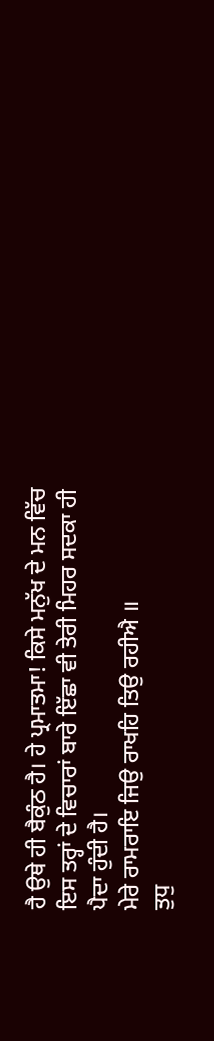ਹੈ ਉਥੇ ਹੀ ਬੈਕੁੰਠ ਹੈ। ਹੇ ਪ੍ਰਮਾਤਮਾ! ਕਿਸੇ ਮਨੁੱਖ ਦੇ ਮਨ ਵਿੱਚ ਇਸ ਤਰ੍ਹਾਂ ਦੇ ਵਿਚਾਰਾਂ ਬਾਰੇ ਇੱਛਾ ਵੀ ਤੇਰੀ ਮਿਹਰ ਸਦਕਾ ਹੀ ਪੈਦਾ ਹੁੰਦੀ ਹੈ।
ਮੇਰੇ ਰਾਮਰਾਇ ਜਿਉ ਰਾਖਹਿ ਤਿਉ ਰਹੀਐ ॥
ਤੁਧੁ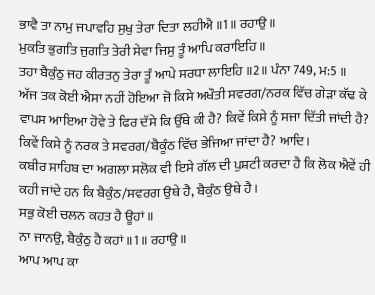ਭਾਵੈ ਤਾ ਨਾਮੁ ਜਪਾਵਹਿ ਸੁਖੁ ਤੇਰਾ ਦਿਤਾ ਲਹੀਐ ॥1॥ ਰਹਾਉ ॥
ਮੁਕਤਿ ਭੁਗਤਿ ਜੁਗਤਿ ਤੇਰੀ ਸੇਵਾ ਜਿਸੁ ਤੂੰ ਆਪਿ ਕਰਾਇਹਿ ॥
ਤਹਾ ਬੈਕੁੰਠੁ ਜਹ ਕੀਰਤਨੁ ਤੇਰਾ ਤੂੰ ਆਪੇ ਸਰਧਾ ਲਾਇਹਿ ॥2॥ ਪੰਨਾ 749, ਮ:5 ॥
ਅੱਜ ਤਕ ਕੋਈ ਐਸਾ ਨਹੀਂ ਹੋਇਆ ਜੋ ਕਿਸੇ ਅਖੌਤੀ ਸਵਰਗ/ਨਰਕ ਵਿੱਚ ਗੇੜਾ ਕੱਢ ਕੇ ਵਾਪਸ ਆਇਆ ਹੋਵੇ ਤੇ ਫਿਰ ਦੱਸੇ ਕਿ ਉੱਥੇ ਕੀ ਹੈ? ਕਿਵੇਂ ਕਿਸੇ ਨੂੰ ਸਜਾ ਦਿੱਤੀ ਜਾਂਦੀ ਹੈ? ਕਿਵੇਂ ਕਿਸੇ ਨੂੰ ਨਰਕ ਤੇ ਸਵਰਗ/ਬੈਕੂੰਠ ਵਿੱਚ ਭੇਜਿਆ ਜਾਂਦਾ ਹੈ? ਆਦਿ।
ਕਬੀਰ ਸਾਹਿਬ ਦਾ ਅਗਲਾ ਸਲੋਕ ਵੀ ਇਸੇ ਗੱਲ ਦੀ ਪੁਸ਼ਟੀ ਕਰਦਾ ਹੈ ਕਿ ਲੋਕ ਐਵੇਂ ਹੀ ਕਹੀ ਜਾਂਦੇ ਹਨ ਕਿ ਬੈਕੁੰਠ/ਸਵਰਗ ਉਥੇ ਹੈ, ਬੈਕੁੰਠ ਉਥੇ ਹੈ।
ਸਭੁ ਕੋਈ ਚਲਨ ਕਹਤ ਹੈ ਊਹਾਂ ॥
ਨਾ ਜਾਨਉ, ਬੈਕੁੰਠੁ ਹੈ ਕਹਾਂ ॥1॥ ਰਹਾਉ ॥
ਆਪ ਆਪ ਕਾ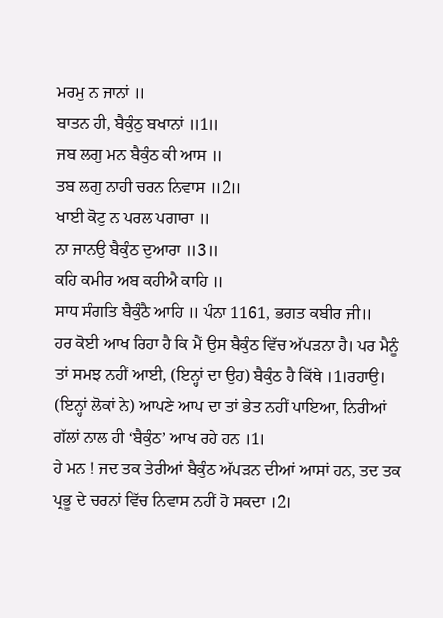ਮਰਮੁ ਨ ਜਾਨਾਂ ॥
ਬਾਤਨ ਹੀ, ਬੈਕੁੰਠੁ ਬਖਾਨਾਂ ॥1॥
ਜਬ ਲਗੁ ਮਨ ਬੈਕੁੰਠ ਕੀ ਆਸ ॥
ਤਬ ਲਗੁ ਨਾਹੀ ਚਰਨ ਨਿਵਾਸ ॥2॥
ਖਾਈ ਕੋਟੁ ਨ ਪਰਲ ਪਗਾਰਾ ॥
ਨਾ ਜਾਨਉ ਬੈਕੁੰਠ ਦੁਆਰਾ ॥3॥
ਕਹਿ ਕਮੀਰ ਅਬ ਕਹੀਐ ਕਾਹਿ ॥
ਸਾਧ ਸੰਗਤਿ ਬੈਕੁੰਠੈ ਆਹਿ ॥ ਪੰਨਾ 1161, ਭਗਤ ਕਬੀਰ ਜੀ॥
ਹਰ ਕੋਈ ਆਖ ਰਿਹਾ ਹੈ ਕਿ ਮੈਂ ਉਸ ਬੈਕੁੰਠ ਵਿੱਚ ਅੱਪੜਨਾ ਹੈ। ਪਰ ਮੈਨੂੰ ਤਾਂ ਸਮਝ ਨਹੀਂ ਆਈ, (ਇਨ੍ਹਾਂ ਦਾ ਉਹ) ਬੈਕੁੰਠ ਹੈ ਕਿੱਥੇ ।1।ਰਹਾਉ।
(ਇਨ੍ਹਾਂ ਲੋਕਾਂ ਨੇ) ਆਪਣੇ ਆਪ ਦਾ ਤਾਂ ਭੇਤ ਨਹੀਂ ਪਾਇਆ, ਨਿਰੀਆਂ ਗੱਲਾਂ ਨਾਲ ਹੀ ‘ਬੈਕੁੰਠ’ ਆਖ ਰਹੇ ਹਨ ।1।
ਹੇ ਮਨ ! ਜਦ ਤਕ ਤੇਰੀਆਂ ਬੈਕੁੰਠ ਅੱਪੜਨ ਦੀਆਂ ਆਸਾਂ ਹਨ, ਤਦ ਤਕ ਪ੍ਰਭੂ ਦੇ ਚਰਨਾਂ ਵਿੱਚ ਨਿਵਾਸ ਨਹੀਂ ਹੋ ਸਕਦਾ ।2।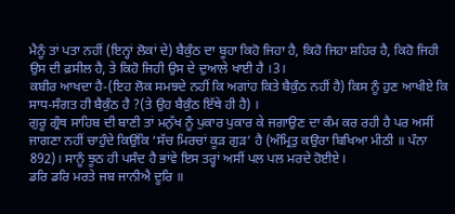ਮੈਨੂੰ ਤਾਂ ਪਤਾ ਨਹੀਂ (ਇਨ੍ਹਾਂ ਲੋਕਾਂ ਦੇ) ਬੈਕੁੰਠ ਦਾ ਬੂਹਾ ਕਿਹੋ ਜਿਹਾ ਹੈ, ਕਿਹੋ ਜਿਹਾ ਸ਼ਹਿਰ ਹੈ, ਕਿਹੋ ਜਿਹੀ ਉਸ ਦੀ ਫ਼ਸੀਲ ਹੈ, ਤੇ ਕਿਹੋ ਜਿਹੀ ਉਸ ਦੇ ਦੁਆਲੇ ਖਾਈ ਹੈ ।3।
ਕਬੀਰ ਆਖਦਾ ਹੈ-(ਇਹ ਲੋਕ ਸਮਝਦੇ ਨਹੀਂ ਕਿ ਅਗਾਂਹ ਕਿਤੇ ਬੈਕੁੰਠ ਨਹੀਂ ਹੈ) ਕਿਸ ਨੂੰ ਹੁਣ ਆਖੀਏ ਕਿ ਸਾਧ-ਸੰਗਤ ਹੀ ਬੈਕੁੰਠ ਹੈ ?(ਤੇ ਉਹ ਬੈਕੁੰਠ ਇੱਥੇ ਹੀ ਹੈ) ।
ਗੁਰੂ ਗ੍ਰੰਥ ਸਾਹਿਬ ਦੀ ਬਾਣੀ ਤਾਂ ਮਨੁੱਖ ਨੂੰ ਪੁਕਾਰ ਪੁਕਾਰ ਕੇ ਜਗਾਉਣ ਦਾ ਕੰਮ ਕਰ ਰਹੀ ਹੈ ਪਰ ਅਸੀਂ ਜਾਗਣਾ ਨਹੀਂ ਚਾਹੁੰਦੇ ਕਿਉਂਕਿ ‘ਸੱਚ ਮਿਰਚਾਂ ਕੂੜ ਗੁੜ’ ਹੈ (ਅੰਮ੍ਰਿਤੁ ਕਉਰਾ ਬਿਖਿਆ ਮੀਠੀ ॥ ਪੰਨਾ 892)। ਸਾਨੂੰ ਝੂਠ ਹੀ ਪਸੰਦ ਹੈ ਭਾਂਵੇ ਇਸ ਤਰ੍ਹਾਂ ਅਸੀਂ ਪਲ ਪਲ ਮਰਦੇ ਹੋਈਏ।
ਡਰਿ ਡਰਿ ਮਰਤੇ ਜਬ ਜਾਨੀਐ ਦੂਰਿ ॥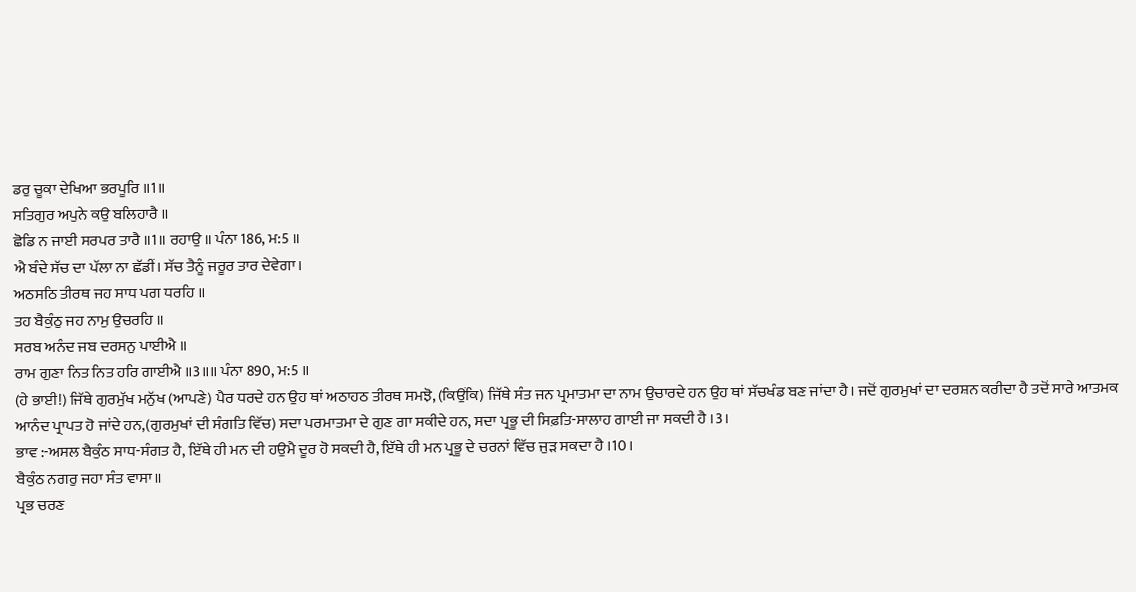ਡਰੁ ਚੂਕਾ ਦੇਖਿਆ ਭਰਪੂਰਿ ॥1॥
ਸਤਿਗੁਰ ਅਪੁਨੇ ਕਉ ਬਲਿਹਾਰੈ ॥
ਛੋਡਿ ਨ ਜਾਈ ਸਰਪਰ ਤਾਰੈ ॥1॥ ਰਹਾਉ ॥ ਪੰਨਾ 186, ਮ:5 ॥
ਐ ਬੰਦੇ ਸੱਚ ਦਾ ਪੱਲਾ ਨਾ ਛੱਡੀਂ। ਸੱਚ ਤੈਨੂੰ ਜਰੂਰ ਤਾਰ ਦੇਵੇਗਾ।
ਅਠਸਠਿ ਤੀਰਥ ਜਹ ਸਾਧ ਪਗ ਧਰਹਿ ॥
ਤਹ ਬੈਕੁੰਠੁ ਜਹ ਨਾਮੁ ਉਚਰਹਿ ॥
ਸਰਬ ਅਨੰਦ ਜਬ ਦਰਸਨੁ ਪਾਈਐ ॥
ਰਾਮ ਗੁਣਾ ਨਿਤ ਨਿਤ ਹਰਿ ਗਾਈਐ ॥3॥॥ ਪੰਨਾ 890, ਮ:5 ॥
(ਹੇ ਭਾਈ!) ਜਿੱਥੇ ਗੁਰਮੁੱਖ ਮਨੁੱਖ (ਆਪਣੇ) ਪੈਰ ਧਰਦੇ ਹਨ ਉਹ ਥਾਂ ਅਠਾਹਠ ਤੀਰਥ ਸਮਝੋ, (ਕਿਉਂਕਿ) ਜਿੱਥੇ ਸੰਤ ਜਨ ਪ੍ਰਮਾਤਮਾ ਦਾ ਨਾਮ ਉਚਾਰਦੇ ਹਨ ਉਹ ਥਾਂ ਸੱਚਖੰਡ ਬਣ ਜਾਂਦਾ ਹੈ। ਜਦੋਂ ਗੁਰਮੁਖਾਂ ਦਾ ਦਰਸ਼ਨ ਕਰੀਦਾ ਹੈ ਤਦੋਂ ਸਾਰੇ ਆਤਮਕ ਆਨੰਦ ਪ੍ਰਾਪਤ ਹੋ ਜਾਂਦੇ ਹਨ,(ਗੁਰਮੁਖਾਂ ਦੀ ਸੰਗਤਿ ਵਿੱਚ) ਸਦਾ ਪਰਮਾਤਮਾ ਦੇ ਗੁਣ ਗਾ ਸਕੀਦੇ ਹਨ, ਸਦਾ ਪ੍ਰਭੂ ਦੀ ਸਿਫ਼ਤਿ-ਸਾਲਾਹ ਗਾਈ ਜਾ ਸਕਦੀ ਹੈ ।3।
ਭਾਵ :-ਅਸਲ ਬੈਕੁੰਠ ਸਾਧ-ਸੰਗਤ ਹੈ, ਇੱਥੇ ਹੀ ਮਨ ਦੀ ਹਉਮੈ ਦੂਰ ਹੋ ਸਕਦੀ ਹੈ, ਇੱਥੇ ਹੀ ਮਨ ਪ੍ਰਭੂ ਦੇ ਚਰਨਾਂ ਵਿੱਚ ਜੁੜ ਸਕਦਾ ਹੈ ।10।
ਬੈਕੁੰਠ ਨਗਰੁ ਜਹਾ ਸੰਤ ਵਾਸਾ॥
ਪ੍ਰਭ ਚਰਣ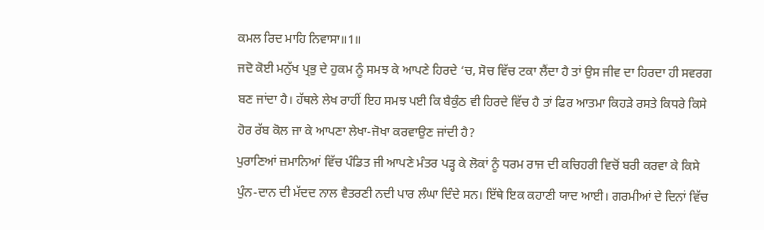ਕਮਲ ਰਿਦ ਮਾਹਿ ਨਿਵਾਸਾ॥1॥
ਜਦੋ ਕੋਈ ਮਨੁੱਖ ਪ੍ਰਭੁ ਦੇ ਹੁਕਮ ਨੂੰ ਸਮਝ ਕੇ ਆਪਣੇ ਹਿਰਦੇ ‘ਚ, ਸੋਚ ਵਿੱਚ ਟਕਾ ਲੈਂਦਾ ਹੈ ਤਾਂ ਉਸ ਜੀਵ ਦਾ ਹਿਰਦਾ ਹੀ ਸਵਰਗ ਬਣ ਜਾਂਦਾ ਹੈ। ਹੱਥਲੇ ਲੇਖ ਰਾਹੀਂ ਇਹ ਸਮਝ ਪਈ ਕਿ ਬੈਕੁੰਠ ਵੀ ਹਿਰਦੇ ਵਿੱਚ ਹੈ ਤਾਂ ਫਿਰ ਆਤਮਾ ਕਿਹੜੇ ਰਸਤੇ ਕਿਧਰੇ ਕਿਸੇ ਹੋਰ ਰੱਬ ਕੋਲ ਜਾ ਕੇ ਆਪਣਾ ਲੇਖਾ-ਜੋਖਾ ਕਰਵਾਉਣ ਜਾਂਦੀ ਹੈ?
ਪੁਰਾਣਿਆਂ ਜ਼ਮਾਨਿਆਂ ਵਿੱਚ ਪੰਡਿਤ ਜੀ ਆਪਣੇ ਮੰਤਰ ਪੜ੍ਹ ਕੇ ਲੋਕਾਂ ਨੂੰ ਧਰਮ ਰਾਜ ਦੀ ਕਚਿਹਰੀ ਵਿਚੋਂ ਬਰੀ ਕਰਵਾ ਕੇ ਕਿਸੇ ਪੁੰਨ-ਦਾਨ ਦੀ ਮੱਦਦ ਨਾਲ ਵੈਤਰਣੀ ਨਦੀ ਪਾਰ ਲੰਘਾ ਦਿੰਦੇ ਸਨ। ਇੱਥੇ ਇਕ ਕਹਾਣੀ ਯਾਦ ਆਈ। ਗਰਮੀਆਂ ਦੇ ਦਿਨਾਂ ਵਿੱਚ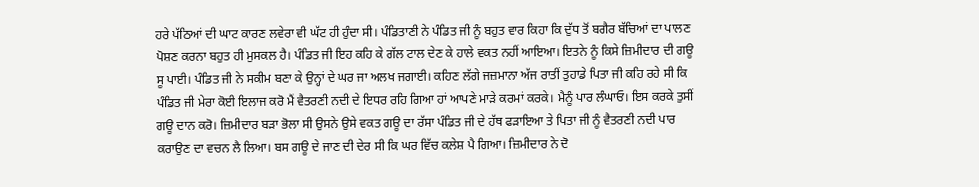ਹਰੇ ਪੱਠਿਆਂ ਦੀ ਘਾਟ ਕਾਰਣ ਲਵੇਰਾ ਵੀ ਘੱਟ ਹੀ ਹੁੰਦਾ ਸੀ। ਪੰਡਿਤਾਣੀ ਨੇ ਪੰਡਿਤ ਜੀ ਨੂੰ ਬਹੁਤ ਵਾਰ ਕਿਹਾ ਕਿ ਦੁੱਧ ਤੋਂ ਬਗੈਰ ਬੱਚਿਆਂ ਦਾ ਪਾਲਣ ਪੋਸ਼ਣ ਕਰਨਾ ਬਹੁਤ ਹੀ ਮੁਸਕਲ ਹੈ। ਪੰਡਿਤ ਜੀ ਇਹ ਕਹਿ ਕੇ ਗੱਲ ਟਾਲ ਦੇਣ ਕੇ ਹਾਲੇ ਵਕਤ ਨਹੀਂ ਆਇਆ। ਇਤਨੇ ਨੂੰ ਕਿਸੇ ਜ਼ਿਮੀਦਾਰ ਦੀ ਗਊ ਸੂ ਪਾਈ। ਪੰਡਿਤ ਜੀ ਨੇ ਸਕੀਮ ਬਣਾ ਕੇ ਉਨ੍ਹਾਂ ਦੇ ਘਰ ਜਾ ਅਲਖ ਜਗਾਈ। ਕਹਿਣ ਲੱਗੇ ਜਜ਼ਮਾਨਾ ਅੱਜ ਰਾਤੀਂ ਤੁਹਾਡੇ ਪਿਤਾ ਜੀ ਕਹਿ ਰਹੇ ਸੀ ਕਿ ਪੰਡਿਤ ਜੀ ਮੇਰਾ ਕੋਈ ਇਲਾਜ ਕਰੋ ਮੈਂ ਵੈਤਰਣੀ ਨਦੀ ਦੇ ਇਧਰ ਰਹਿ ਗਿਆ ਹਾਂ ਆਪਣੇ ਮਾੜੇ ਕਰਮਾਂ ਕਰਕੇ। ਮੈਨੂੰ ਪਾਰ ਲੰਘਾਓ। ਇਸ ਕਰਕੇ ਤੁਸੀਂ ਗਊ ਦਾਨ ਕਰੋ। ਜ਼ਿਮੀਦਾਰ ਬੜਾ ਭੋਲਾ ਸੀ ਉਸਨੇ ਉਸੇ ਵਕਤ ਗਊ ਦਾ ਰੱਸਾ ਪੰਡਿਤ ਜੀ ਦੇ ਹੱਥ ਫੜਾਇਆ ਤੇ ਪਿਤਾ ਜੀ ਨੂੰ ਵੈਤਰਣੀ ਨਦੀ ਪਾਰ ਕਰਾਉਣ ਦਾ ਵਚਨ ਲੈ ਲਿਆ। ਬਸ ਗਊ ਦੇ ਜਾਣ ਦੀ ਦੇਰ ਸੀ ਕਿ ਘਰ ਵਿੱਚ ਕਲੇਸ਼ ਪੈ ਗਿਆ। ਜ਼ਿਮੀਦਾਰ ਨੇ ਦੋ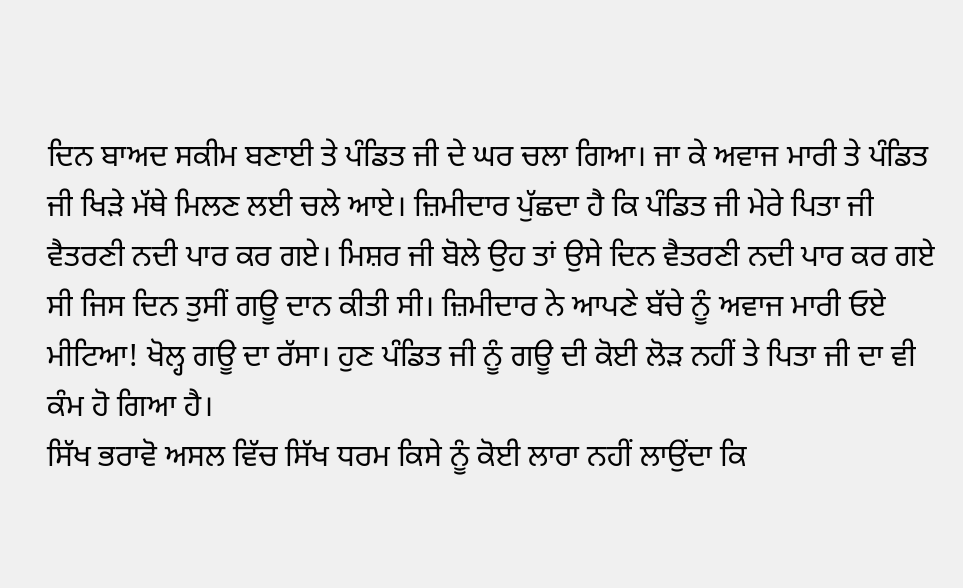ਦਿਨ ਬਾਅਦ ਸਕੀਮ ਬਣਾਈ ਤੇ ਪੰਡਿਤ ਜੀ ਦੇ ਘਰ ਚਲਾ ਗਿਆ। ਜਾ ਕੇ ਅਵਾਜ ਮਾਰੀ ਤੇ ਪੰਡਿਤ ਜੀ ਖਿੜੇ ਮੱਥੇ ਮਿਲਣ ਲਈ ਚਲੇ ਆਏ। ਜ਼ਿਮੀਦਾਰ ਪੁੱਛਦਾ ਹੈ ਕਿ ਪੰਡਿਤ ਜੀ ਮੇਰੇ ਪਿਤਾ ਜੀ ਵੈਤਰਣੀ ਨਦੀ ਪਾਰ ਕਰ ਗਏ। ਮਿਸ਼ਰ ਜੀ ਬੋਲੇ ਉਹ ਤਾਂ ਉਸੇ ਦਿਨ ਵੈਤਰਣੀ ਨਦੀ ਪਾਰ ਕਰ ਗਏ ਸੀ ਜਿਸ ਦਿਨ ਤੁਸੀਂ ਗਊ ਦਾਨ ਕੀਤੀ ਸੀ। ਜ਼ਿਮੀਦਾਰ ਨੇ ਆਪਣੇ ਬੱਚੇ ਨੂੰ ਅਵਾਜ ਮਾਰੀ ਓਏ ਮੀਟਿਆ! ਖੋਲ੍ਹ ਗਊ ਦਾ ਰੱਸਾ। ਹੁਣ ਪੰਡਿਤ ਜੀ ਨੂੰ ਗਊ ਦੀ ਕੋਈ ਲੋੜ ਨਹੀਂ ਤੇ ਪਿਤਾ ਜੀ ਦਾ ਵੀ ਕੰਮ ਹੋ ਗਿਆ ਹੈ।
ਸਿੱਖ ਭਰਾਵੋ ਅਸਲ ਵਿੱਚ ਸਿੱਖ ਧਰਮ ਕਿਸੇ ਨੂੰ ਕੋਈ ਲਾਰਾ ਨਹੀਂ ਲਾਉਂਦਾ ਕਿ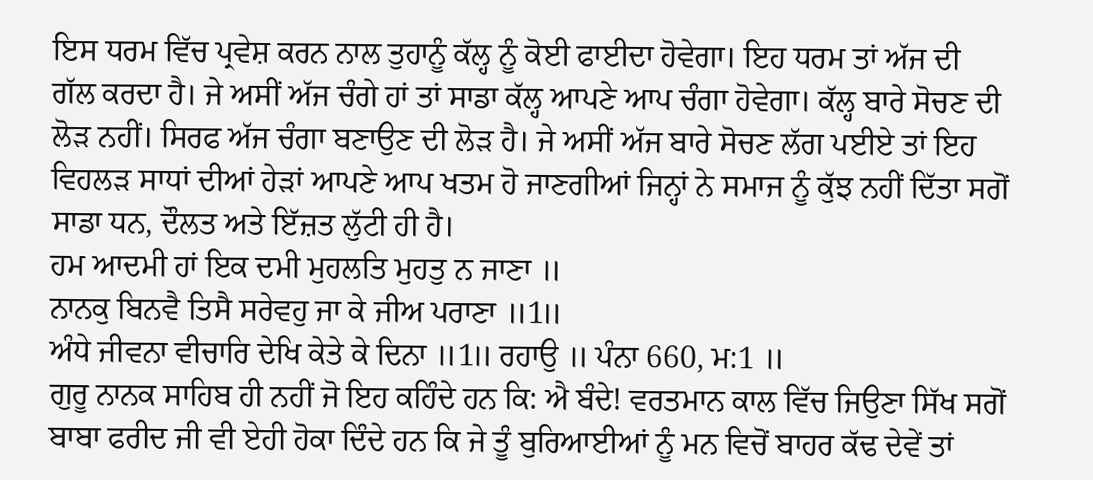ਇਸ ਧਰਮ ਵਿੱਚ ਪ੍ਰਵੇਸ਼ ਕਰਨ ਨਾਲ ਤੁਹਾਨੂੰ ਕੱਲ੍ਹ ਨੂੰ ਕੋਈ ਫਾਈਦਾ ਹੋਵੇਗਾ। ਇਹ ਧਰਮ ਤਾਂ ਅੱਜ ਦੀ ਗੱਲ ਕਰਦਾ ਹੈ। ਜੇ ਅਸੀਂ ਅੱਜ ਚੰਗੇ ਹਾਂ ਤਾਂ ਸਾਡਾ ਕੱਲ੍ਹ ਆਪਣੇ ਆਪ ਚੰਗਾ ਹੋਵੇਗਾ। ਕੱਲ੍ਹ ਬਾਰੇ ਸੋਚਣ ਦੀ ਲੋੜ ਨਹੀਂ। ਸਿਰਫ ਅੱਜ ਚੰਗਾ ਬਣਾਉਣ ਦੀ ਲੋੜ ਹੈ। ਜੇ ਅਸੀਂ ਅੱਜ ਬਾਰੇ ਸੋਚਣ ਲੱਗ ਪਈਏ ਤਾਂ ਇਹ ਵਿਹਲੜ ਸਾਧਾਂ ਦੀਆਂ ਹੇੜਾਂ ਆਪਣੇ ਆਪ ਖਤਮ ਹੋ ਜਾਣਗੀਆਂ ਜਿਨ੍ਹਾਂ ਨੇ ਸਮਾਜ ਨੂੰ ਕੁੱਝ ਨਹੀਂ ਦਿੱਤਾ ਸਗੋਂ ਸਾਡਾ ਧਨ, ਦੌਲਤ ਅਤੇ ਇੱਜ਼ਤ ਲੁੱਟੀ ਹੀ ਹੈ।
ਹਮ ਆਦਮੀ ਹਾਂ ਇਕ ਦਮੀ ਮੁਹਲਤਿ ਮੁਹਤੁ ਨ ਜਾਣਾ ॥
ਨਾਨਕੁ ਬਿਨਵੈ ਤਿਸੈ ਸਰੇਵਹੁ ਜਾ ਕੇ ਜੀਅ ਪਰਾਣਾ ॥1॥
ਅੰਧੇ ਜੀਵਨਾ ਵੀਚਾਰਿ ਦੇਖਿ ਕੇਤੇ ਕੇ ਦਿਨਾ ॥1॥ ਰਹਾਉ ॥ ਪੰਨਾ 660, ਮ:1 ॥
ਗੁਰੂ ਨਾਨਕ ਸਾਹਿਬ ਹੀ ਨਹੀਂ ਜੋ ਇਹ ਕਹਿੰਦੇ ਹਨ ਕਿ: ਐ ਬੰਦੇ! ਵਰਤਮਾਨ ਕਾਲ ਵਿੱਚ ਜਿਉਣਾ ਸਿੱਖ ਸਗੋਂ ਬਾਬਾ ਫਰੀਦ ਜੀ ਵੀ ਏਹੀ ਹੋਕਾ ਦਿੰਦੇ ਹਨ ਕਿ ਜੇ ਤੂੰ ਬੁਰਿਆਈਆਂ ਨੂੰ ਮਨ ਵਿਚੋਂ ਬਾਹਰ ਕੱਢ ਦੇਵੇਂ ਤਾਂ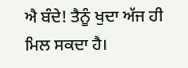ਐ ਬੰਦੇ! ਤੈਨੂੰ ਖੁਦਾ ਅੱਜ ਹੀ ਮਿਲ ਸਕਦਾ ਹੈ।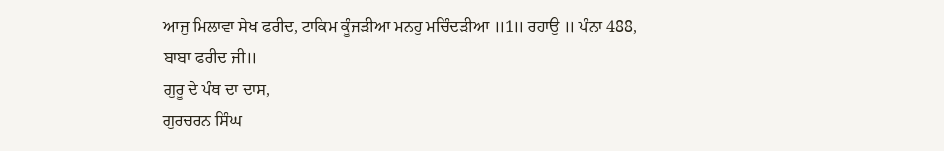ਆਜੁ ਮਿਲਾਵਾ ਸੇਖ ਫਰੀਦ, ਟਾਕਿਮ ਕੂੰਜੜੀਆ ਮਨਹੁ ਮਚਿੰਦੜੀਆ ॥1॥ ਰਹਾਉ ॥ ਪੰਨਾ 488, ਬਾਬਾ ਫਰੀਦ ਜੀ॥
ਗੁਰੂ ਦੇ ਪੰਥ ਦਾ ਦਾਸ,
ਗੁਰਚਰਨ ਸਿੰਘ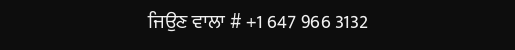ਜਿਉਣ ਵਾਲਾ # +1 647 966 3132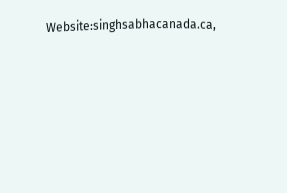Website:singhsabhacanada.ca,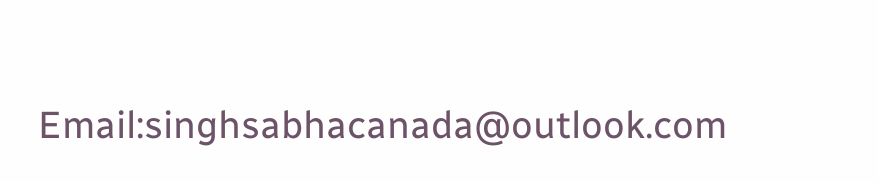Email:singhsabhacanada@outlook.com